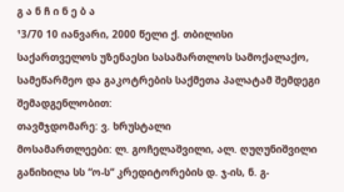გ ა ნ ჩ ი ნ ე ბ ა
¹3/70 10 იანვარი, 2000 წელი ქ. თბილისი
საქართველოს უზენაესი სასამართლოს სამოქალაქო, სამეწარმეო და გაკოტრების საქმეთა პალატამ შემდეგი შემადგენლობით:
თავმჯდომარე: ვ. ხრუსტალი
მოსამართლეები: ლ. გოჩელაშვილი, ალ. ღუღუნიშვილი
განიხილა სს “ო-ს“ კრედიტორების დ. ჯ-ის, ნ. გ-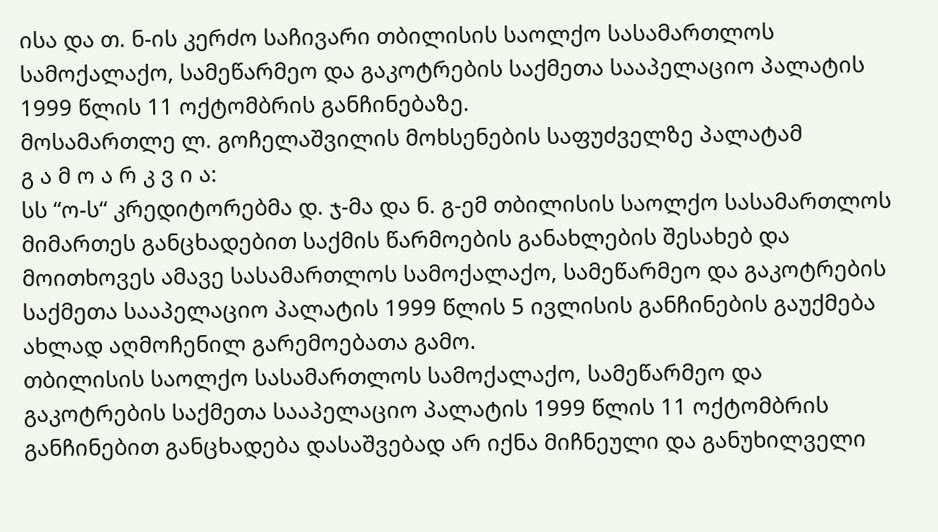ისა და თ. ნ-ის კერძო საჩივარი თბილისის საოლქო სასამართლოს სამოქალაქო, სამეწარმეო და გაკოტრების საქმეთა სააპელაციო პალატის 1999 წლის 11 ოქტომბრის განჩინებაზე.
მოსამართლე ლ. გოჩელაშვილის მოხსენების საფუძველზე პალატამ
გ ა მ ო ა რ კ ვ ი ა:
სს “ო-ს“ კრედიტორებმა დ. ჯ-მა და ნ. გ-ემ თბილისის საოლქო სასამართლოს მიმართეს განცხადებით საქმის წარმოების განახლების შესახებ და მოითხოვეს ამავე სასამართლოს სამოქალაქო, სამეწარმეო და გაკოტრების საქმეთა სააპელაციო პალატის 1999 წლის 5 ივლისის განჩინების გაუქმება ახლად აღმოჩენილ გარემოებათა გამო.
თბილისის საოლქო სასამართლოს სამოქალაქო, სამეწარმეო და გაკოტრების საქმეთა სააპელაციო პალატის 1999 წლის 11 ოქტომბრის განჩინებით განცხადება დასაშვებად არ იქნა მიჩნეული და განუხილველი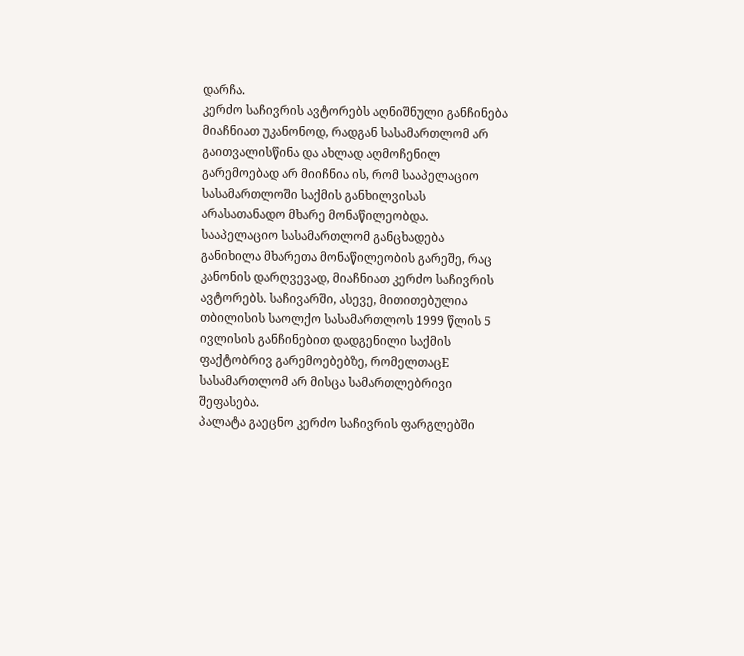დარჩა.
კერძო საჩივრის ავტორებს აღნიშნული განჩინება მიაჩნიათ უკანონოდ, რადგან სასამართლომ არ გაითვალისწინა და ახლად აღმოჩენილ გარემოებად არ მიიჩნია ის, რომ სააპელაციო სასამართლოში საქმის განხილვისას არასათანადო მხარე მონაწილეობდა. სააპელაციო სასამართლომ განცხადება განიხილა მხარეთა მონაწილეობის გარეშე, რაც კანონის დარღვევად, მიაჩნიათ კერძო საჩივრის ავტორებს. საჩივარში, ასევე, მითითებულია თბილისის საოლქო სასამართლოს 1999 წლის 5 ივლისის განჩინებით დადგენილი საქმის ფაქტობრივ გარემოებებზე, რომელთაცE სასამართლომ არ მისცა სამართლებრივი შეფასება.
პალატა გაეცნო კერძო საჩივრის ფარგლებში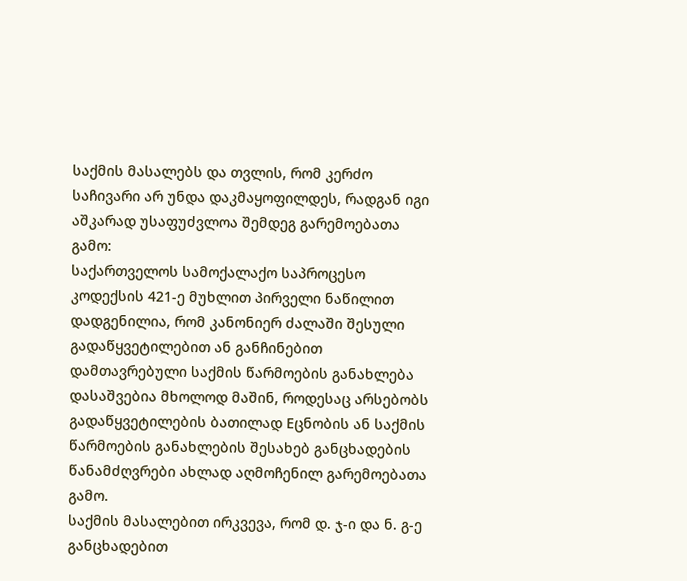საქმის მასალებს და თვლის, რომ კერძო საჩივარი არ უნდა დაკმაყოფილდეს, რადგან იგი აშკარად უსაფუძვლოა შემდეგ გარემოებათა გამო:
საქართველოს სამოქალაქო საპროცესო კოდექსის 421-ე მუხლით პირველი ნაწილით დადგენილია, რომ კანონიერ ძალაში შესული გადაწყვეტილებით ან განჩინებით დამთავრებული საქმის წარმოების განახლება დასაშვებია მხოლოდ მაშინ, როდესაც არსებობს გადაწყვეტილების ბათილად Eცნობის ან საქმის წარმოების განახლების შესახებ განცხადების წანამძღვრები ახლად აღმოჩენილ გარემოებათა გამო.
საქმის მასალებით ირკვევა, რომ დ. ჯ-ი და ნ. გ-ე განცხადებით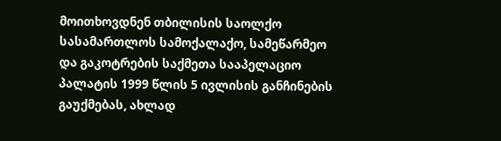მოითხოვდნენ თბილისის საოლქო სასამართლოს სამოქალაქო, სამეწარმეო და გაკოტრების საქმეთა სააპელაციო პალატის 1999 წლის 5 ივლისის განჩინების გაუქმებას, ახლად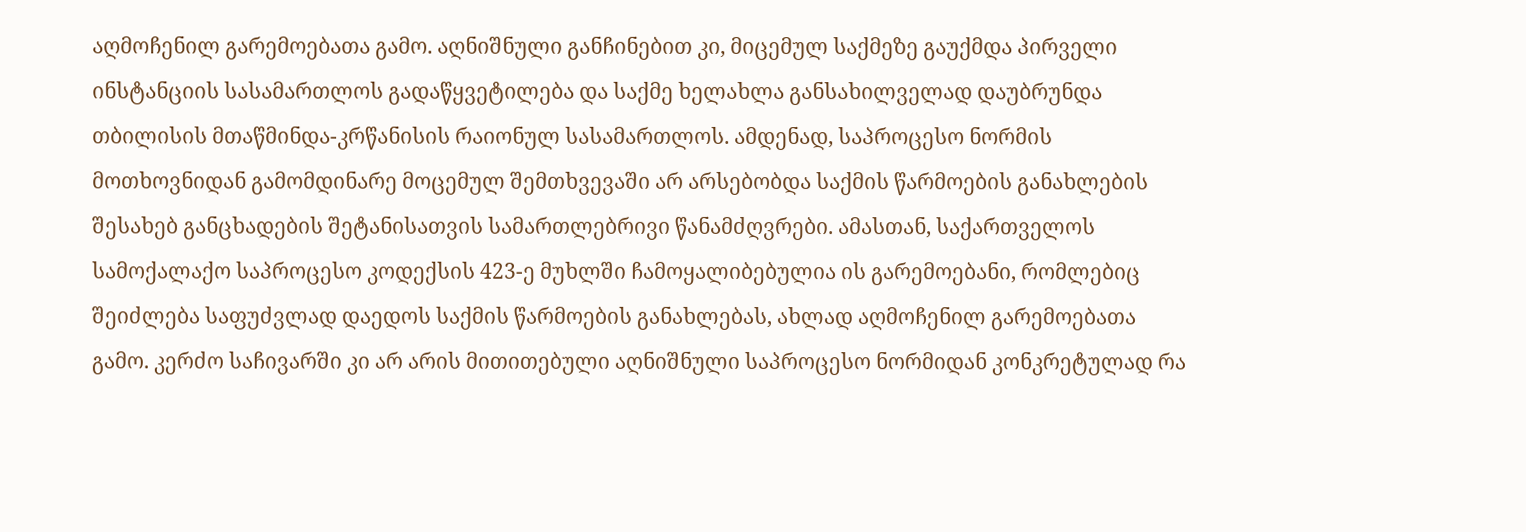აღმოჩენილ გარემოებათა გამო. აღნიშნული განჩინებით კი, მიცემულ საქმეზე გაუქმდა პირველი ინსტანციის სასამართლოს გადაწყვეტილება და საქმე ხელახლა განსახილველად დაუბრუნდა თბილისის მთაწმინდა-კრწანისის რაიონულ სასამართლოს. ამდენად, საპროცესო ნორმის მოთხოვნიდან გამომდინარე მოცემულ შემთხვევაში არ არსებობდა საქმის წარმოების განახლების შესახებ განცხადების შეტანისათვის სამართლებრივი წანამძღვრები. ამასთან, საქართველოს სამოქალაქო საპროცესო კოდექსის 423-ე მუხლში ჩამოყალიბებულია ის გარემოებანი, რომლებიც შეიძლება საფუძვლად დაედოს საქმის წარმოების განახლებას, ახლად აღმოჩენილ გარემოებათა გამო. კერძო საჩივარში კი არ არის მითითებული აღნიშნული საპროცესო ნორმიდან კონკრეტულად რა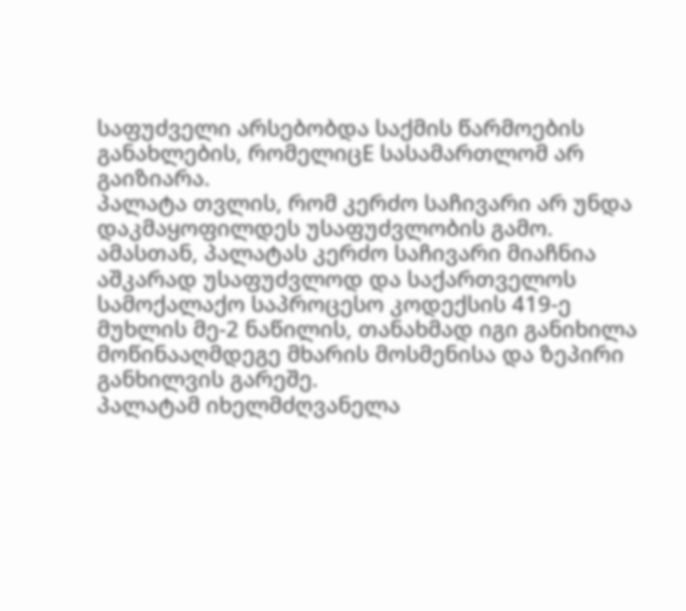საფუძველი არსებობდა საქმის წარმოების განახლების, რომელიცE სასამართლომ არ გაიზიარა.
პალატა თვლის, რომ კერძო საჩივარი არ უნდა დაკმაყოფილდეს უსაფუძვლობის გამო. ამასთან, პალატას კერძო საჩივარი მიაჩნია აშკარად უსაფუძვლოდ და საქართველოს სამოქალაქო საპროცესო კოდექსის 419-ე მუხლის მე-2 ნაწილის, თანახმად იგი განიხილა მოწინააღმდეგე მხარის მოსმენისა და ზეპირი განხილვის გარეშე.
პალატამ იხელმძღვანელა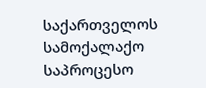საქართველოს სამოქალაქო საპროცესო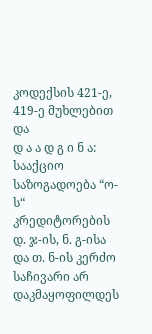კოდექსის 421-ე, 419-ე მუხლებით და
დ ა ა დ გ ი ნ ა:
სააქციო საზოგადოება “ო-ს“ კრედიტორების დ. ჯ-ის, ნ. გ-ისა და თ. ნ-ის კერძო საჩივარი არ დაკმაყოფილდეს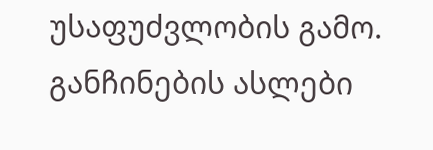უსაფუძვლობის გამო.
განჩინების ასლები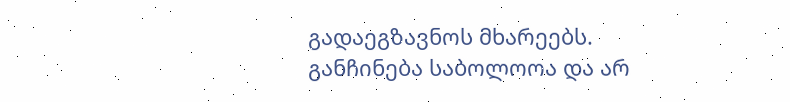გადაეგზავნოს მხარეებს. განჩინება საბოლოოა და არ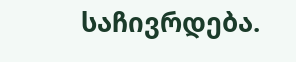საჩივრდება.